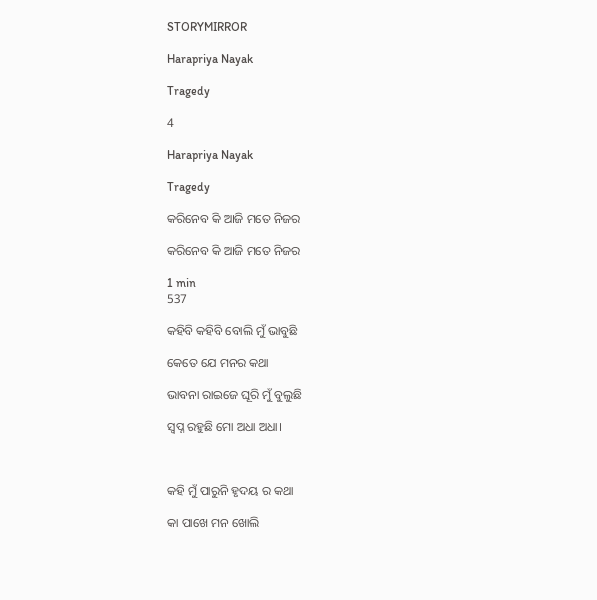STORYMIRROR

Harapriya Nayak

Tragedy

4

Harapriya Nayak

Tragedy

କରିନେବ କି ଆଜି ମତେ ନିଜର

କରିନେବ କି ଆଜି ମତେ ନିଜର

1 min
537

କହିବି କହିବି ବୋଲି ମୁଁ ଭାବୁଛି

କେତେ ଯେ ମନର କଥା

ଭାବନା ରାଇଜେ ଘୂରି ମୁଁ ବୁଲୁଛି

ସ୍ୱପ୍ନ ରହୁଛି ମୋ ଅଧା ଅଧା।



କହି ମୁଁ ପାରୁନି ହୃଦୟ ର କଥା

କା ପାଖେ ମନ ଖୋଲି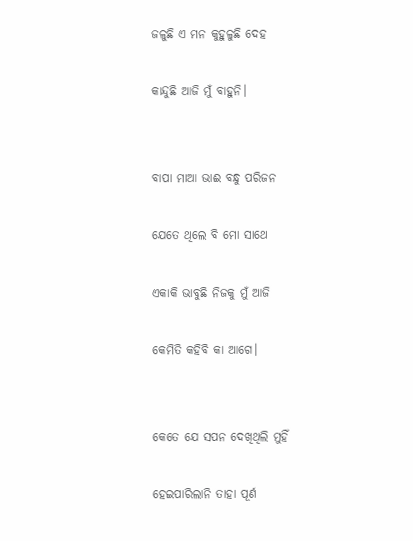ଜଳୁଛି ଏ ମନ କୁହୁଳୁଛି ଦେହ

କାନ୍ଦୁଛି ଆଜି ମୁଁ ବାହୁନି।


ବାପା ମାଆ ଭାଈ ବନ୍ଧୁ ପରିଜନ

ଯେତେ ଥିଲେ ବି ମୋ ସାଥେ

ଏକାକି ଭାବୁଛି ନିଜକୁ ମୁଁ ଆଜି

କେମିତି କହିବି କା ଆଗେ।


କେତେ ଯେ ସପନ ଦେଖିଥିଲି ମୁହିଁ

ହେଇପାରିଲାନି ତାହା ପୂର୍ଣ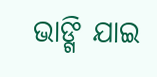ଭାଙ୍ଗି ଯାଇ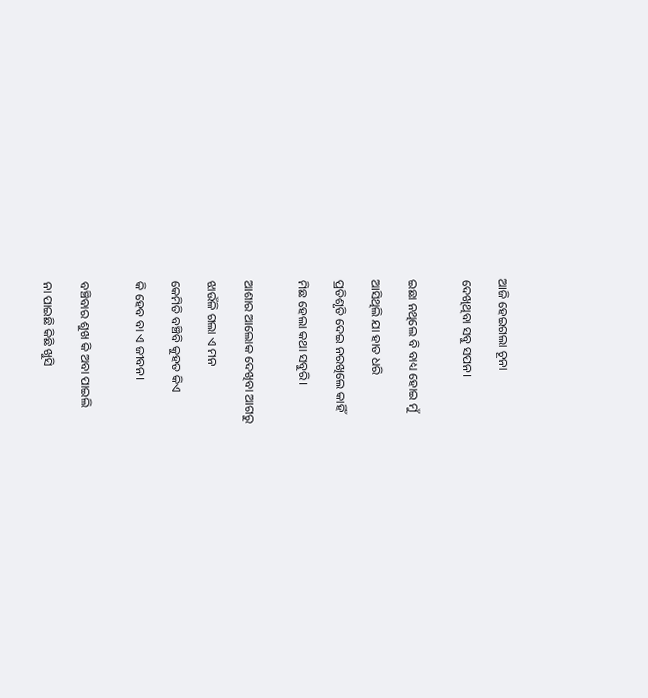ଆଜି ହେଇଗଲା ଚୂନା

ଦେଖିଥିବା ସବୁ ସପନ।


ଇଛା ନଥିଲେ ବି ବାଧ୍ୟ ହୋଇ ମୁଁ

ଆସିଥିଲି ଯା ହାତ ଧରି

ପ୍ରତିଶୃତି ଦେଇ ନରଖିଲେ କାହିଁ

ମିଛ ହେଲା କଥା ସବୁରି।


ଆଶାର ଆଲୋକ ଦେଖିବା ଆଗରୁ

ଝାଉଁଳି ଗଲା ଏ ମନ

କେମିତି ବଞ୍ଚିବି କୁହତ କିଏ

କି ହେବ ବା ଏ ଜୀବନ।


ବଞ୍ଚିବାର ଶୁଖ କି ଅବା ପାଇଲି

ନା ପାଇଛି କିଛି ଖୁସି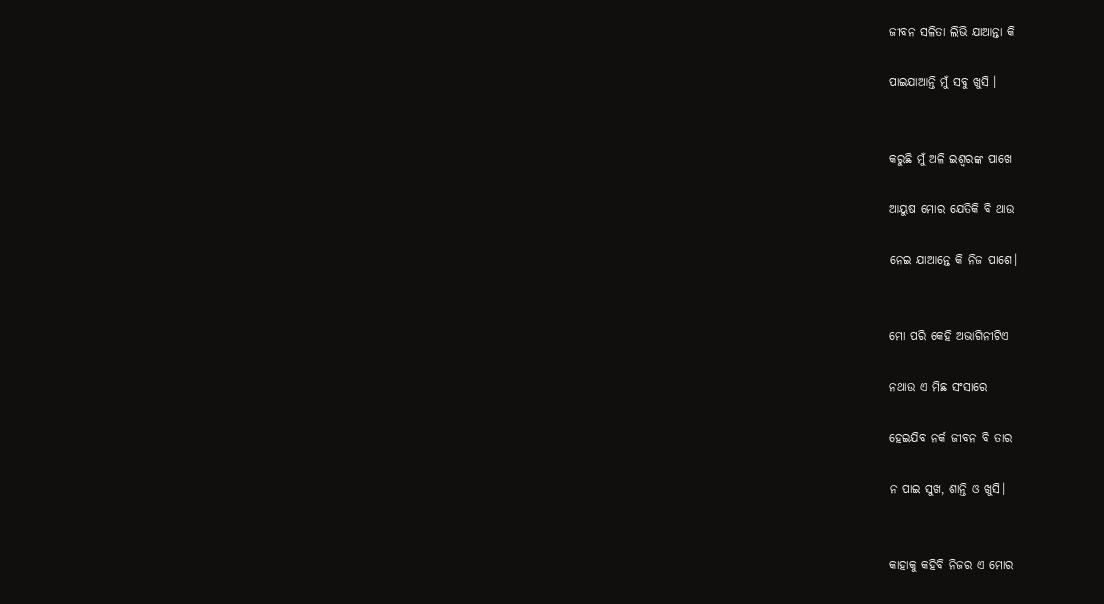ଜୀବନ ସଳିତା ଲିଭି ଯାଆନ୍ତା କି

ପାଇଯାଆନ୍ତି ମୁଁ ସବୁ ଖୁସି ।


କରୁଛି ମୁଁ ଅଳି ଇଶ୍ୱରଙ୍କ ପାଖେ

ଆୟୁଷ ମୋର ଯେତିକି ବି ଥାଉ

ନେଇ ଯାଆନ୍ତେ କି ନିଜ ପାଶେ।


ମୋ ପରି କେହି ଅଭାଗିନୀଟିଏ

ନଥାଉ ଏ ମିଛ ସଂସାରେ

ହେଇଯିବ ନର୍କ ଜୀବନ ବି ତାର

ନ ପାଇ ସୁଖ, ଶାନ୍ତି ଓ ଖୁସି।


କାହାକୁ କହିବି ନିଜର ଏ ମୋର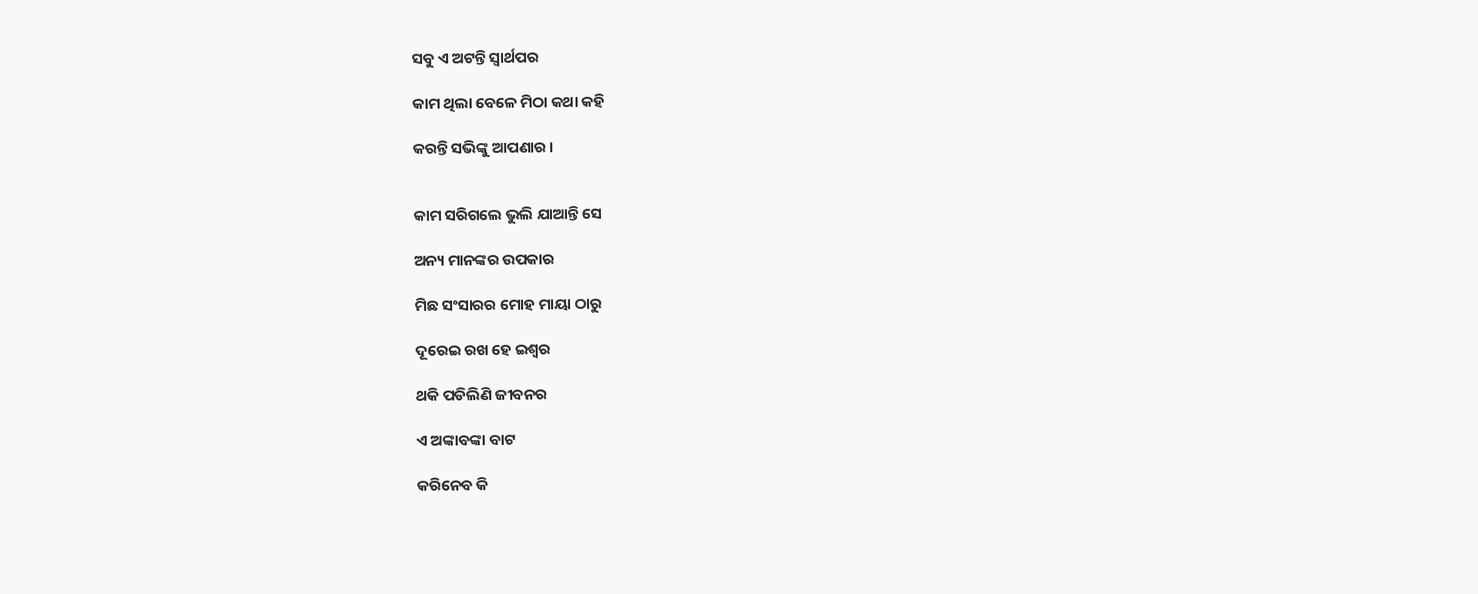ସବୁ ଏ ଅଟନ୍ତି ସ୍ବାର୍ଥପର

କାମ ଥିଲା ବେଳେ ମିଠା କଥା କହି

କରନ୍ତି ସଭିଙ୍କୁ ଆପଣାର ।


କାମ ସରିଗଲେ ଭୁଲି ଯାଆନ୍ତି ସେ

ଅନ୍ୟ ମାନଙ୍କର ଉପକାର

ମିଛ ସଂସାରର ମୋହ ମାୟା ଠାରୁ

ଦୂରେଇ ରଖ ହେ ଇଶ୍ୱର

ଥକି ପଡିଲିଣି ଜୀବନର

ଏ ଅଙ୍କାବଙ୍କା ବାଟ

କରିନେବ କି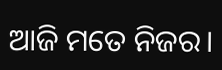ଆଜି ମତେ ନିଜର।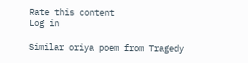Rate this content
Log in

Similar oriya poem from Tragedy